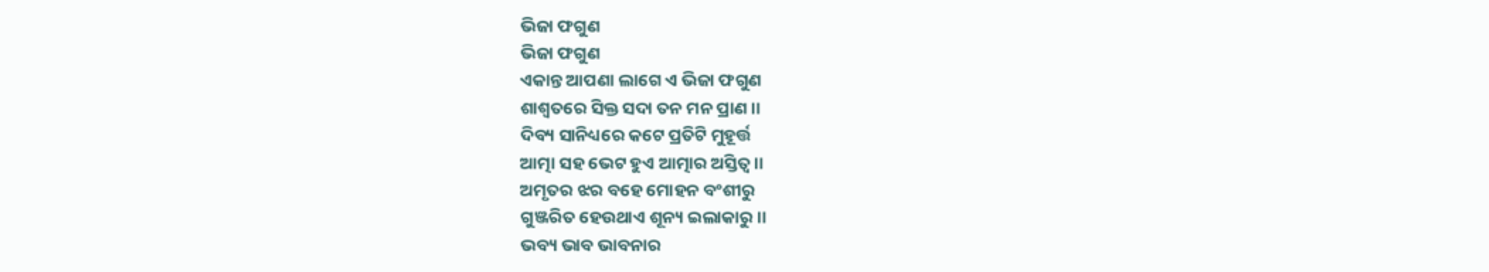ଭିଜା ଫଗୁଣ
ଭିଜା ଫଗୁଣ
ଏକାନ୍ତ ଆପଣା ଲାଗେ ଏ ଭିଜା ଫଗୁଣ
ଶାଶ୍ବତରେ ସିକ୍ତ ସଦା ତନ ମନ ପ୍ରାଣ ।।
ଦିବ୍ୟ ସାନିଧ୍ୟରେ କଟେ ପ୍ରତିଟି ମୁହୂର୍ତ୍ତ
ଆତ୍ମା ସହ ଭେଟ ହୁଏ ଆତ୍ମାର ଅସ୍ତିତ୍ୱ।।
ଅମୃତର ଝର ବହେ ମୋହନ ବଂଶୀରୁ
ଗୁଞ୍ଜରିତ ହେଉଥାଏ ଶୂନ୍ୟ ଇଲାକାରୁ।।
ଭବ୍ୟ ଭାବ ଭାବନାର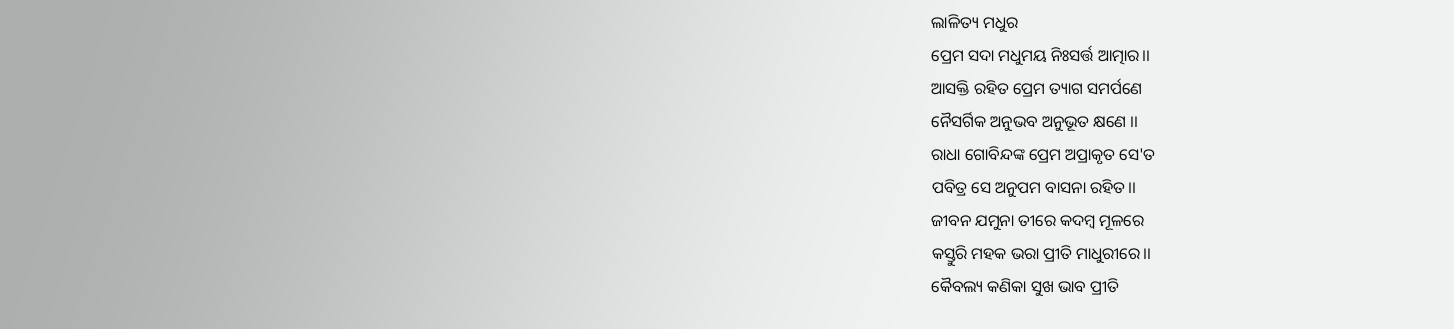ଲାଳିତ୍ୟ ମଧୁର
ପ୍ରେମ ସଦା ମଧୁମୟ ନିଃସର୍ତ୍ତ ଆତ୍ମାର।।
ଆସକ୍ତି ରହିତ ପ୍ରେମ ତ୍ୟାଗ ସମର୍ପଣେ
ନୈସର୍ଗିକ ଅନୁଭବ ଅନୁଭୂତ କ୍ଷଣେ ।।
ରାଧା ଗୋବିନ୍ଦଙ୍କ ପ୍ରେମ ଅପ୍ରାକୃତ ସେ'ତ
ପବିତ୍ର ସେ ଅନୁପମ ବାସନା ରହିତ।।
ଜୀବନ ଯମୁନା ତୀରେ କଦମ୍ବ ମୂଳରେ
କସ୍ତୁରି ମହକ ଭରା ପ୍ରୀତି ମାଧୁରୀରେ।।
କୈବଲ୍ୟ କଣିକା ସୁଖ ଭାବ ପ୍ରୀତି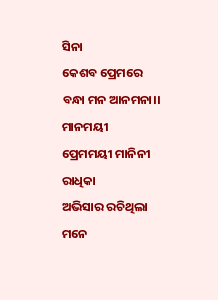ସିନା
କେଶବ ପ୍ରେମରେ ବନ୍ଧା ମନ ଆନମନା।।
ମାନମୟୀ ପ୍ରେମମୟୀ ମାନିନୀ ରାଧିକା
ଅଭିସାର ରଚିଥିଲା ମନେ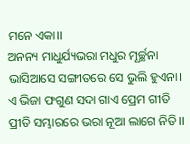ମନେ ଏକା।।
ଅନନ୍ୟ ମାଧୁର୍ଯ୍ୟଭରା ମଧୁର ମୂର୍ଚ୍ଛନା
ଭାସିଆସେ ସଙ୍ଗୀତରେ ସେ ଭୁଲି ହୁଏନା।
ଏ ଭିଜା ଫଗୁଣ ସଦା ଗାଏ ପ୍ରେମ ଗୀତି
ପ୍ରୀତି ସମ୍ଭାରରେ ଭରା ନୂଆ ଲାଗେ ନିତି।।